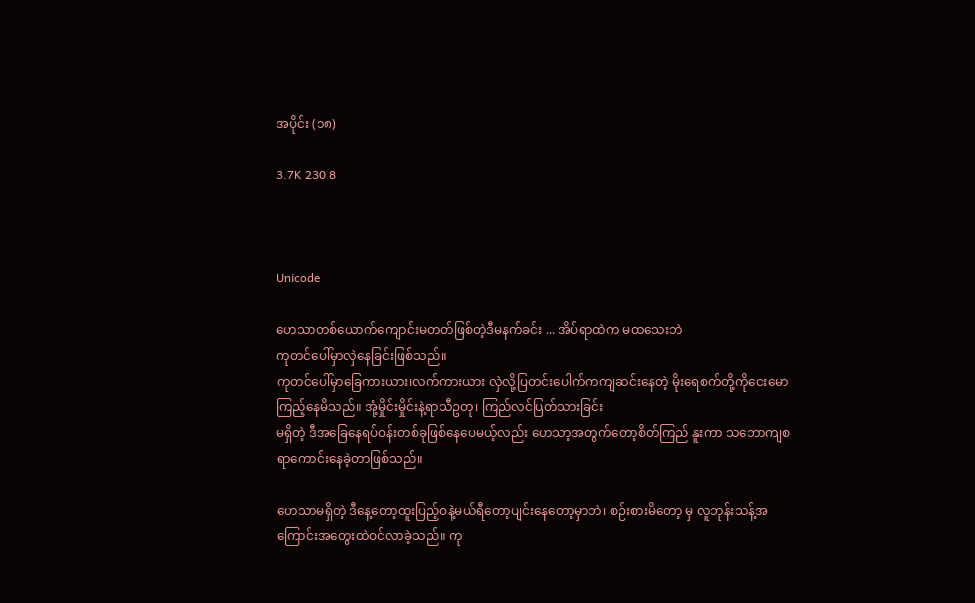အပိုင်း (၁၈)

3.7K 230 8



Unicode

ဟေသာတစ်ယောက်ကျောင်းမတတ်ဖြစ်တဲ့ဒီမနက်ခင်း ... အိပ်ရာထဲက မထသေးဘဲ
ကုတင်ပေါ်မှာလှဲနေခြင်းဖြစ်သည်။
ကုတင်ပေါ်မှာခြေကားယား၊လက်ကားယား လှဲလို့ပြတင်းပေါက်ကကျဆင်းနေတဲ့ မိုးရေစက်တို့ကိုငေးမောကြည့်နေမိသည်။ အုံ့မှိုင်းမှိုင်းနဲ့ရာသီဥတု၊ ကြည်လင်ပြတ်သားခြင်း
မရှိတဲ့ ဒီအခြေနေရပ်ဝန်းတစ်ခုဖြစ်နေပေမယ့်လည်း ဟေသာ့အတွက်တော့စိတ်ကြည် နူးကာ သဘောကျစရာကောင်းနေခဲ့တာဖြစ်သည်။

ဟေသာမရှိတဲ့ ဒီနေ့တော့ထူးပြည့်ဝနဲ့မယ်ရီတော့ပျင်းနေတော့မှာဘဲ၊ စဉ်းစားမိတော့ မှ လူဘုန်းသန့်အကြောင်းအတွေးထဲဝင်လာခဲ့သည်။ ကု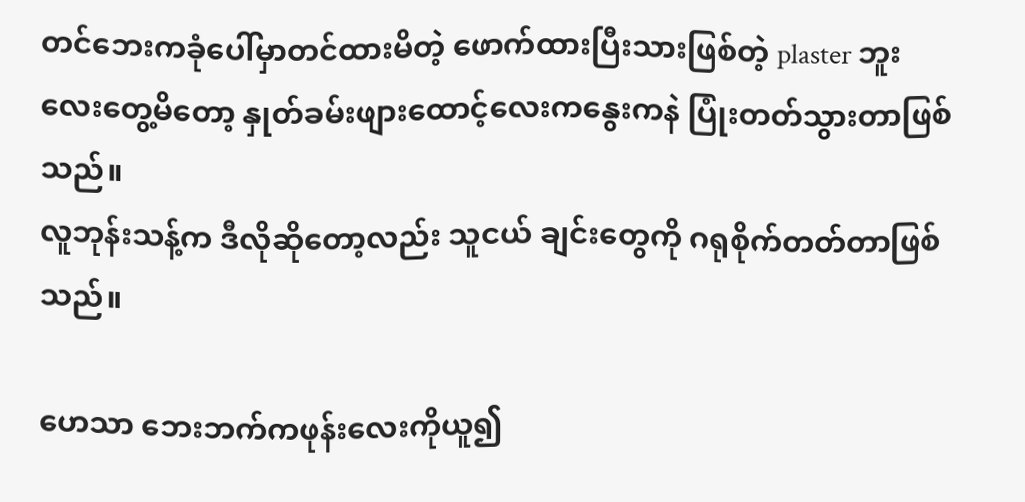တင်ဘေးကခုံပေါ်မှာတင်ထားမိတဲ့ ဖောက်ထားပြီးသားဖြစ်တဲ့ plaster ဘူးလေး‌တွေ့မိတော့ နှုတ်ခမ်းဖျားထောင့်လေးကနွေးကနဲ ပြုံးတတ်သွားတာဖြစ်သည်။
လူဘုန်းသန့်က ဒီလိုဆိုတော့လည်း သူငယ် ချင်းတွေကို ဂရုစိုက်တတ်တာဖြစ်သည်။

ဟေသာ ဘေးဘက်ကဖုန်းလေးကိုယူ၍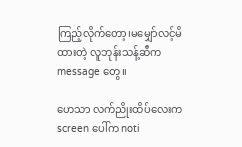ကြည့်လိုက်တော့၊မမျှော်လင့်မိထားတဲ့ လူဘုန်းသန့်ဆီက message တွေ။

ဟေသာ လက်ညိုး‌ထိပ်လေးက screen ပေါ်က noti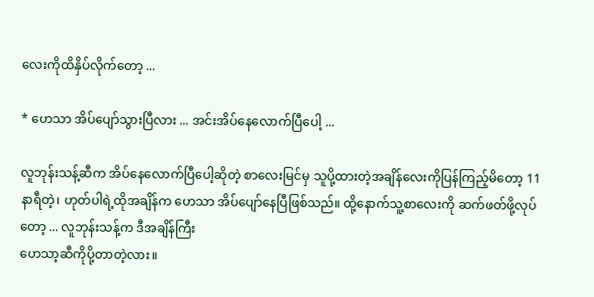လေးကိုထိနှိပ်လိုက်တော့ ...

* ဟေသာ အိပ်ပျော်သွားပြီလား ... အင်းအိပ်နေလောက်ပြီပေါ့ ...

လူဘုန်းသန့်ဆီက အိပ်နေလောက်ပြီပေါ့ဆိုတဲ့ စာလေးမြင်မှ သူပို့ထားတဲ့အချိန်လေးကိုပြန်ကြည့်မိတော့ 11 နာရီတဲ့၊ ဟုတ်ပါရဲ့ထိုအချိန်က ဟေသာ ‌အိပ်ပျော်နေပြီဖြစ်သည်။ ထို့နောက်သူ့စာလေးကို ဆက်ဖတ်ဖို့လုပ်တော့ ... လူဘုန်းသန့်က ဒီအချိန်ကြီး
ဟေသာ့ဆီကိုပို့တာတဲ့လား။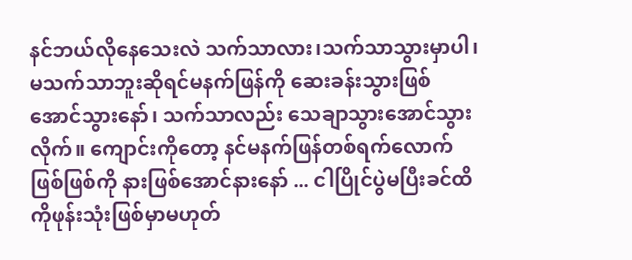နင်ဘယ်လိုနေသေးလဲ သက်သာလား၊သက်သာသွားမှာပါ၊မသက်သာဘူးဆိုရင်မနက်ဖြန်ကို ဆေးခန်းသွားဖြစ်အောင်သွားနော်၊ သက်သာလည်း သေချာသွားအောင်သွားလိုက်။ ကျောင်းကိုတော့ နင်မနက်ဖြန်တစ်ရက်လောက်ဖြစ်ဖြစ်ကို နားဖြစ်အောင်နားနော် ... ငါပြိုင်ပွဲမပြီးခင်ထိကိုဖုန်းသုံးဖြစ်မှာမဟုတ်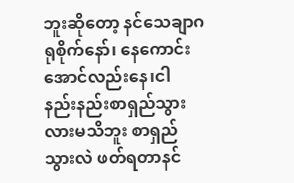ဘူးဆိုတော့ နင်သေချာဂရုစိုက်နော်၊ နေကောင်းအောင်‌လည်းနေ၊ငါ နည်းနည်းစာရှည်သွားလားမသိဘူး စာရှည်သွားလဲ ဖတ်ရတာနင်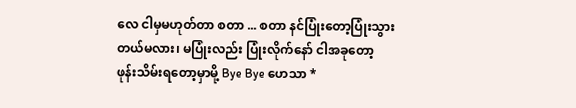လေ ငါမှမဟုတ်တာ စတာ ... စတာ နင်ပြုံးတော့ပြုံးသွားတယ်မလား၊ မပြုံးလည်း ပြုံးလိုက်နော် ငါအခုတော့ ဖုန်းသိမ်းရတော့မှာမို့ Bye Bye ဟေသာ *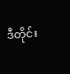ဒီတိုင်း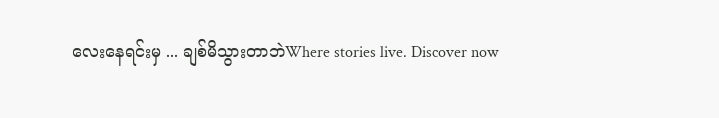လေးနေရင်းမှ ... ချစ်မိသွားတာဘဲWhere stories live. Discover now